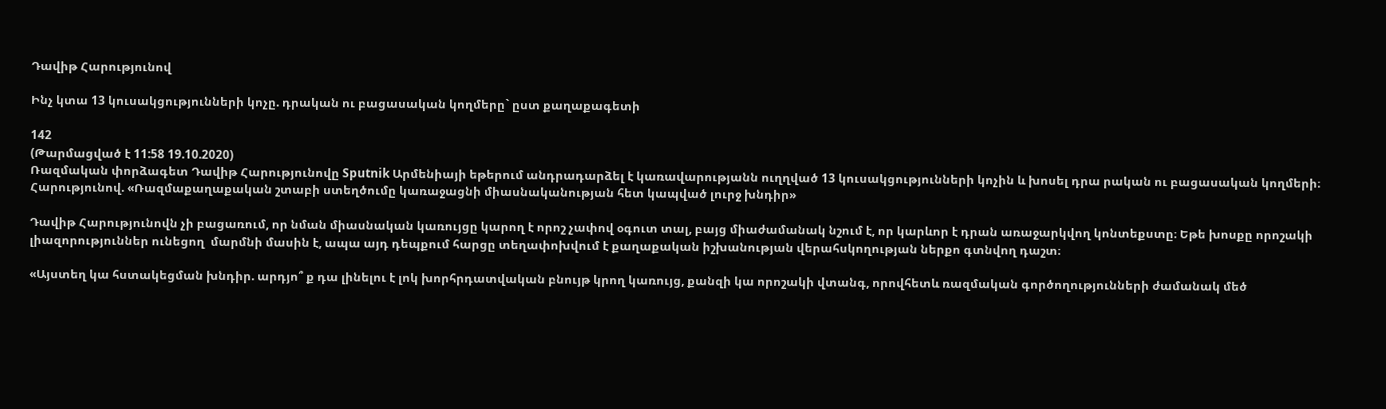Դավիթ Հարությունով

Ինչ կտա 13 կուսակցությունների կոչը. դրական ու բացասական կողմերը` ըստ քաղաքագետի

142
(Թարմացված է 11:58 19.10.2020)
Ռազմական փորձագետ Դավիթ Հարությունովը Sputnik Արմենիայի եթերում անդրադարձել է կառավարությանն ուղղված 13 կուսակցությունների կոչին և խոսել դրա րական ու բացասական կողմերի։
Հարությունով. «Ռազմաքաղաքական շտաբի ստեղծումը կառաջացնի միասնականության հետ կապված լուրջ խնդիր»

Դավիթ Հարությունովն չի բացառում, որ նման միասնական կառույցը կարող է որոշ չափով օգուտ տալ, բայց միաժամանակ նշում է, որ կարևոր է դրան առաջարկվող կոնտեքստը։ Եթե խոսքը որոշակի լիազորություններ ունեցող  մարմնի մասին է, ապա այդ դեպքում հարցը տեղափոխվում է քաղաքական իշխանության վերահսկողության ներքո գտնվող դաշտ։

«Այստեղ կա հստակեցման խնդիր. արդյո՞ ք դա լինելու է լոկ խորհրդատվական բնույթ կրող կառույց, քանզի կա որոշակի վտանգ, որովհետև ռազմական գործողությունների ժամանակ մեծ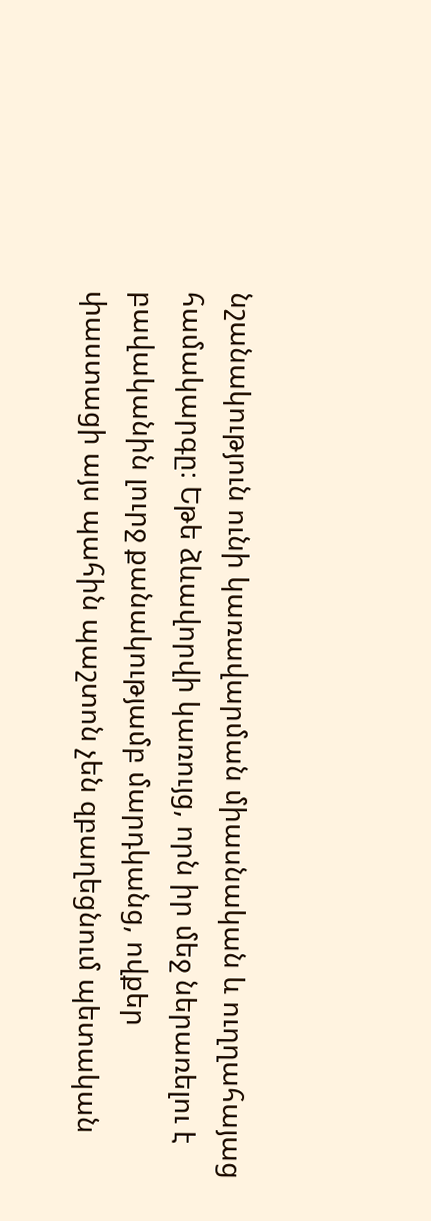նշանակություն ունի կառավարման միասնական և ուղղահայաց համակարգը։ Եթե ձևավորվի կառույց, որն իր մեջ ներառելու է բավականին լուրջ քանակությամբ մարդկանց, ովքեր փաստացի այս պահին պաշտոն չեն զբաղեցնում պետական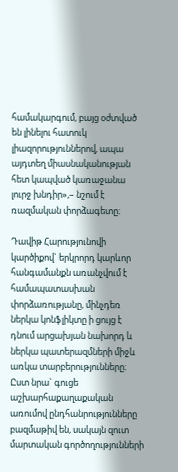համակարգում, բայց օժտված են լինելու հատուկ լիազորություններով, ապա այդտեղ միասնականության հետ կապված կառաջանա  լուրջ խնդիր»,– նշում է ռազմական փորձագետը։

Դավիթ Հարությունովի կարծիքով` երկրորդ կարևոր հանգամանքն առանչվում է համապատասխան փորձառությանը, մինչդեռ ներկա կոնֆլիկտը ի ցույց է դնում արցախյան նախորդ և  ներկա պատերազմների միջև առկա տարբերությունները։ Ըստ նրա` գուցե աշխարհաքաղաքական առումով ընդհանրությունները բազմաթիվ են, սակայն զուտ մարտական գործողությունների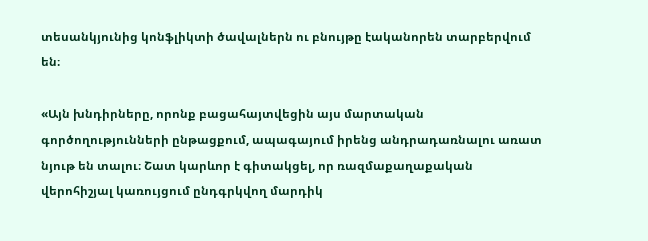տեսանկյունից կոնֆլիկտի ծավալներն ու բնույթը էականորեն տարբերվում են։

«Այն խնդիրները, որոնք բացահայտվեցին այս մարտական գործողությունների ընթացքում, ապագայում իրենց անդրադառնալու առատ նյութ են տալու։ Շատ կարևոր է գիտակցել, որ ռազմաքաղաքական վերոհիշյալ կառույցում ընդգրկվող մարդիկ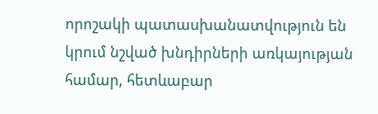որոշակի պատասխանատվություն են կրում նշված խնդիրների առկայության համար, հետևաբար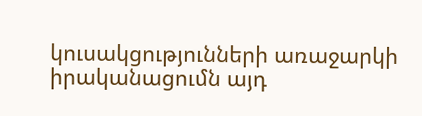կուսակցությունների առաջարկի իրականացումն այդ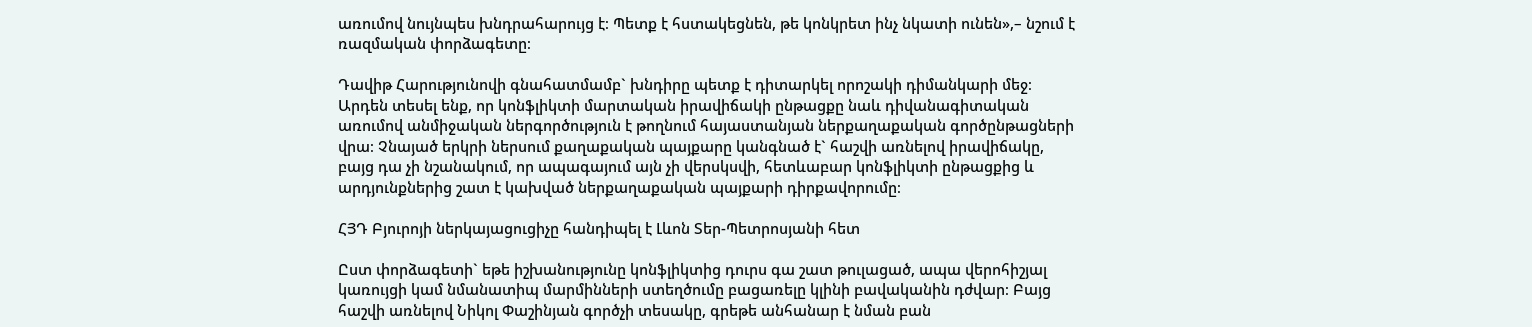առումով նույնպես խնդրահարույց է։ Պետք է հստակեցնեն, թե կոնկրետ ինչ նկատի ունեն»,– նշում է ռազմական փորձագետը։

Դավիթ Հարությունովի գնահատմամբ` խնդիրը պետք է դիտարկել որոշակի դիմանկարի մեջ։ Արդեն տեսել ենք, որ կոնֆլիկտի մարտական իրավիճակի ընթացքը նաև դիվանագիտական առումով անմիջական ներգործություն է թողնում հայաստանյան ներքաղաքական գործընթացների վրա։ Չնայած երկրի ներսում քաղաքական պայքարը կանգնած է` հաշվի առնելով իրավիճակը, բայց դա չի նշանակում, որ ապագայում այն չի վերսկսվի, հետևաբար կոնֆլիկտի ընթացքից և արդյունքներից շատ է կախված ներքաղաքական պայքարի դիրքավորումը։

ՀՅԴ Բյուրոյի ներկայացուցիչը հանդիպել է Լևոն Տեր-Պետրոսյանի հետ

Ըստ փորձագետի` եթե իշխանությունը կոնֆլիկտից դուրս գա շատ թուլացած, ապա վերոհիշյալ կառույցի կամ նմանատիպ մարմինների ստեղծումը բացառելը կլինի բավականին դժվար։ Բայց հաշվի առնելով Նիկոլ Փաշինյան գործչի տեսակը, գրեթե անհանար է նման բան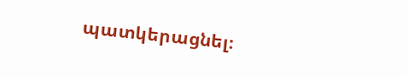պատկերացնել։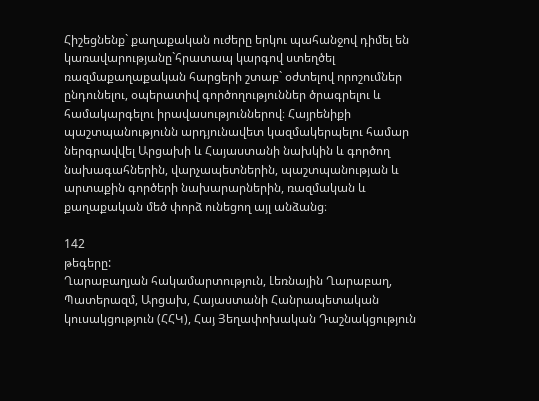Հիշեցնենք` քաղաքական ուժերը երկու պահանջով դիմել են կառավարությանը`հրատապ կարգով ստեղծել ռազմաքաղաքական հարցերի շտաբ` օժտելով որոշումներ ընդունելու, օպերատիվ գործողություններ ծրագրելու և համակարգելու իրավասություններով։ Հայրենիքի պաշտպանությունն արդյունավետ կազմակերպելու համար ներգրավվել Արցախի և Հայաստանի նախկին և գործող նախագահներին, վարչապետներին, պաշտպանության և արտաքին գործերի նախարարներին, ռազմական և քաղաքական մեծ փորձ ունեցող այլ անձանց։

142
թեգերը:
Ղարաբաղյան հակամարտություն, Լեռնային Ղարաբաղ, Պատերազմ, Արցախ, Հայաստանի Հանրապետական կուսակցություն (ՀՀԿ), Հայ Յեղափոխական Դաշնակցություն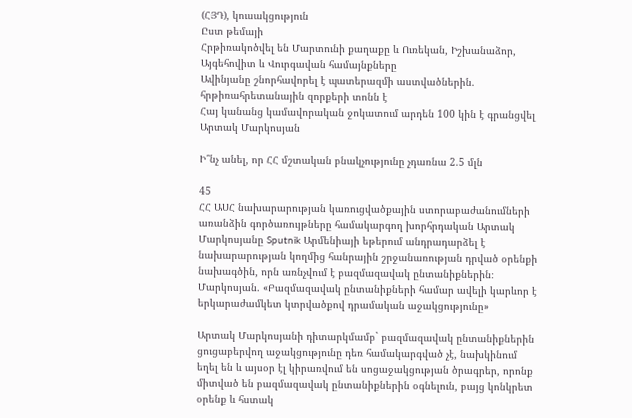(ՀՅԴ), կուսակցություն
Ըստ թեմայի
Հրթիռակոծվել են Մարտունի քաղաքը և Ուռեկան, Իշխանաձոր, Այգեհովիտ և Վուրգավան համայնքները
Ավինյանը շնորհավորել է պատերազմի աստվածներին. հրթիռահրետանային զորքերի տոնն է
Հայ կանանց կամավորական ջոկատում արդեն 100 կին է գրանցվել
Արտակ Մարկոսյան

Ի՞նչ անել, որ ՀՀ մշտական բնակչությունը չդառնա 2.5 մլն

45
ՀՀ ԱՍՀ նախարարության կառուցվածքային ստորաբաժանումների առանձին գործառույթները համակարգող խորհրդական Արտակ Մարկոսյանը Sputnik Արմենիայի եթերում անդրադարձել է նախարարության կողմից հանրային շրջանառության դրված օրենքի նախագծին, որն առնչվում է բազմազավակ ընտանիքներին։
Մարկոսյան. «Բազմազավակ ընտանիքների համար ավելի կարևոր է երկարաժամկետ կտրվածքով դրամական աջակցությունը»

Արտակ Մարկոսյանի դիտարկմամբ` բազմազավակ ընտանիքներին ցուցաբերվող աջակցությունը դեռ համակարգված չէ, նախկինում եղել են և այսօր էլ կիրառվում են սոցաջակցության ծրագրեր, որոնք միտված են բազմազավակ ընտանիքներին օգնելուն, բայց կոնկրետ օրենք և հստակ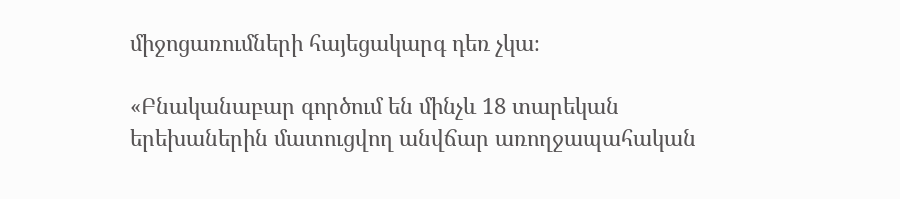միջոցառումների հայեցակարգ դեռ չկա։

«Բնականաբար գործում են մինչև 18 տարեկան երեխաներին մատուցվող անվճար առողջապահական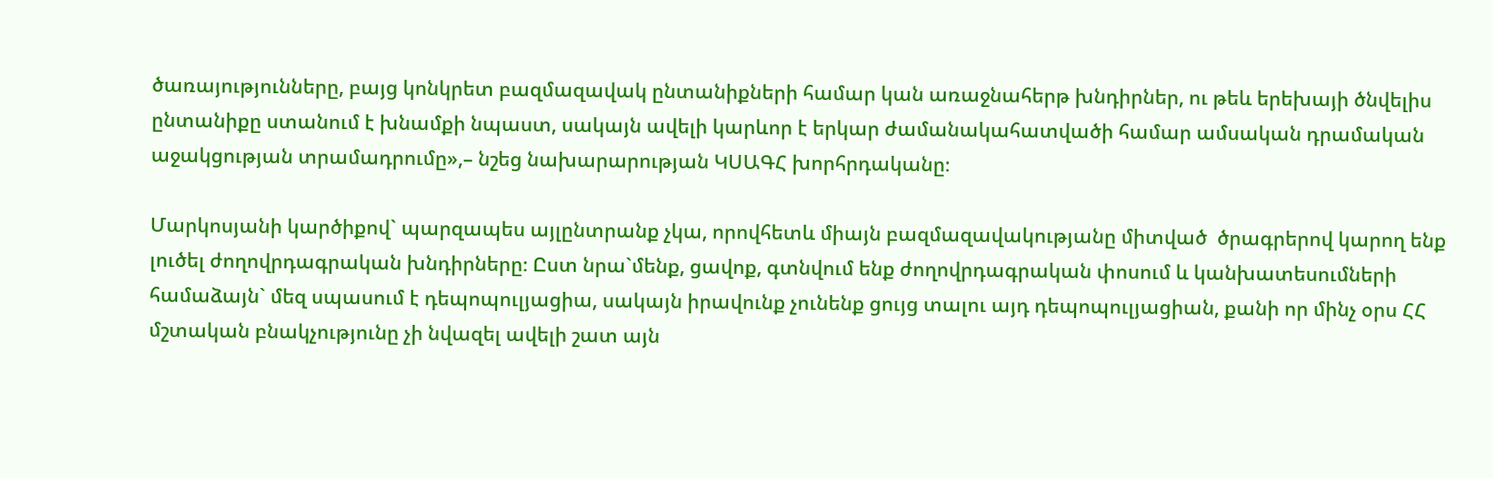ծառայությունները, բայց կոնկրետ բազմազավակ ընտանիքների համար կան առաջնահերթ խնդիրներ, ու թեև երեխայի ծնվելիս ընտանիքը ստանում է խնամքի նպաստ, սակայն ավելի կարևոր է երկար ժամանակահատվածի համար ամսական դրամական աջակցության տրամադրումը»,– նշեց նախարարության ԿՍԱԳՀ խորհրդականը։

Մարկոսյանի կարծիքով` պարզապես այլընտրանք չկա, որովհետև միայն բազմազավակությանը միտված  ծրագրերով կարող ենք լուծել ժողովրդագրական խնդիրները։ Ըստ նրա`մենք, ցավոք, գտնվում ենք ժողովրդագրական փոսում և կանխատեսումների համաձայն` մեզ սպասում է դեպոպուլյացիա, սակայն իրավունք չունենք ցույց տալու այդ դեպոպուլյացիան, քանի որ մինչ օրս ՀՀ մշտական բնակչությունը չի նվազել ավելի շատ այն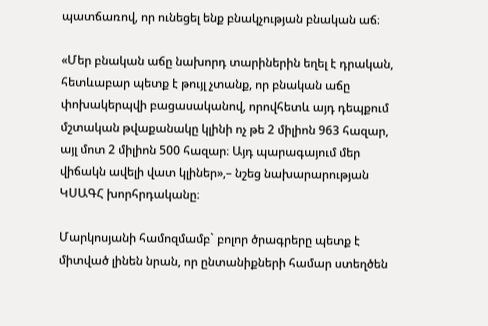պատճառով, որ ունեցել ենք բնակչության բնական աճ։

«Մեր բնական աճը նախորդ տարիներին եղել է դրական, հետևաբար պետք է թույլ չտանք, որ բնական աճը փոխակերպվի բացասականով, որովհետև այդ դեպքում մշտական թվաքանակը կլինի ոչ թե 2 միլիոն 963 հազար, այլ մոտ 2 միլիոն 500 հազար։ Այդ պարագայում մեր վիճակն ավելի վատ կլիներ»,– նշեց նախարարության ԿՍԱԳՀ խորհրդականը։

Մարկոսյանի համոզմամբ` բոլոր ծրագրերը պետք է միտված լինեն նրան, որ ընտանիքների համար ստեղծեն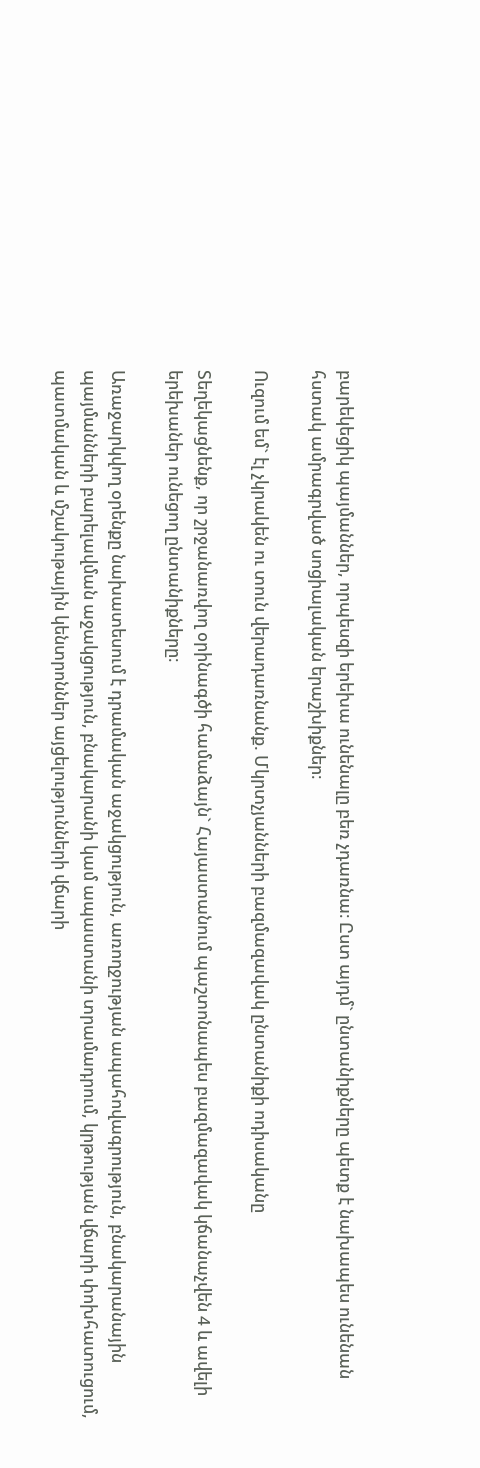բարեկեցիկ պայմաններ, որպեսզի երեխա ունենալը բեռ չդառնա։ Ըստ այդմ` ընտանիքները պետք է նախապես ունենան հստակ ամրագրված սոցիալական երաշխիքներ։

Ուզում եմ` էլ չկրակեն ու տուն վերադառնանք. Մկրտչյանների բազմազավակ ընտանիքի ոդիսականը

Տեղեկացնենք, որ շրջանառվող օրինագծի համաձայն` Հայաստանում պաշտոնապես բազմազավակ կճանաչվեն 4 և ավելի երեխաներ ունեցող ընտանիքները։

Առաջարկվող օրենքը նախատեսում է դրամական աջակցություն, առողջության ապահովագրություն, բնակարանային պայմանների բարելավման աջակցություն, բնակարանի կամ ապաստանի տրամադրում, կրթության վճարի փոխհատուցում, պատմական և մշակութային կենտրոններ այցելությունների վճարի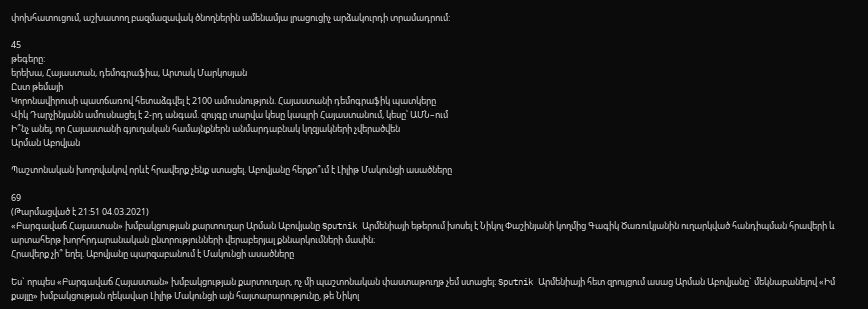փոխհատուցում, աշխատող բազմազավակ ծնողներին ամենամյա լրացուցիչ արձակուրդի տրամադրում:

45
թեգերը:
երեխա, Հայաստան, դեմոգրաֆիա, Արտակ Մարկոսյան
Ըստ թեմայի
Կորոնավիրուսի պատճառով հետաձգվել է 2100 ամուսնություն. Հայաստանի դեմոգրաֆիկ պատկերը
Վիկ Դարչինյանն ամուսնացել է 2-րդ անգամ. զույգը տարվա կեսը կապրի Հայաստանում, կեսը՝ ԱՄՆ–ում
Ի՞նչ անել, որ Հայաստանի գյուղական համայնքներն անմարդաբնակ կղզյակների չվերածվեն
Արման Աբովյան

Պաշտոնական խողովակով որևէ հրավերք չենք ստացել. Աբովյանը հերքո՞ւմ է Լիլիթ Մակունցի ասածները

69
(Թարմացված է 21:51 04.03.2021)
«Բարգավաճ Հայաստան» խմբակցության քարտուղար Արման Աբովյանը Sputnik Արմենիայի եթերում խոսել է Նիկոլ Փաշինյանի կողմից Գագիկ Ծառուկյանին ուղարկված հանդիպման հրավերի և արտահերթ խորհրդարանական ընտրությունների վերաբերյալ քննարկումների մասին։
Հրավերք չի՞ եղել. Աբովյանը պարզաբանում է Մակունցի ասածները

Ես` որպես «Բարգավաճ Հայաստան» խմբակցության քարտուղար, ոչ մի պաշտոնական փաստաթուղթ չեմ ստացել։ Sputnik Արմենիայի հետ զրույցում ասաց Արման Աբովյանը` մեկնաբանելով «Իմ քայլը» խմբակցության ղեկավար Լիլիթ Մակունցի այն հայտարարությունը, թե Նիկոլ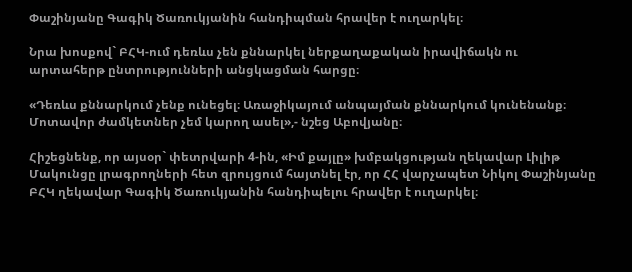Փաշինյանը Գագիկ Ծառուկյանին հանդիպման հրավեր է ուղարկել։

Նրա խոսքով` ԲՀԿ-ում դեռևս չեն քննարկել ներքաղաքական իրավիճակն ու արտահերթ ընտրությունների անցկացման հարցը։

«Դեռևս քննարկում չենք ունեցել։ Առաջիկայում անպայման քննարկում կունենանք։ Մոտավոր ժամկետներ չեմ կարող ասել»,- նշեց Աբովյանը։

Հիշեցնենք, որ այսօր` փետրվարի 4-ին, «Իմ քայլը» խմբակցության ղեկավար Լիլիթ Մակունցը լրագրողների հետ զրույցում հայտնել էր, որ ՀՀ վարչապետ Նիկոլ Փաշինյանը ԲՀԿ ղեկավար Գագիկ Ծառուկյանին հանդիպելու հրավեր է ուղարկել։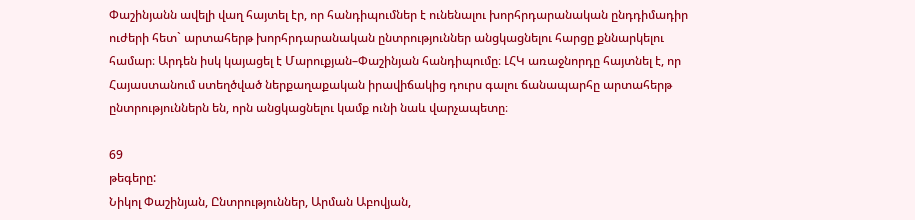Փաշինյանն ավելի վաղ հայտել էր, որ հանդիպումներ է ունենալու խորհրդարանական ընդդիմադիր ուժերի հետ` արտահերթ խորհրդարանական ընտրություններ անցկացնելու հարցը քննարկելու համար։ Արդեն իսկ կայացել է Մարուքյան–Փաշինյան հանդիպումը։ ԼՀԿ առաջնորդը հայտնել է, որ Հայաստանում ստեղծված ներքաղաքական իրավիճակից դուրս գալու ճանապարհը արտահերթ ընտրություններն են, որն անցկացնելու կամք ունի նաև վարչապետը։

69
թեգերը:
Նիկոլ Փաշինյան, Ընտրություններ, Արման Աբովյան,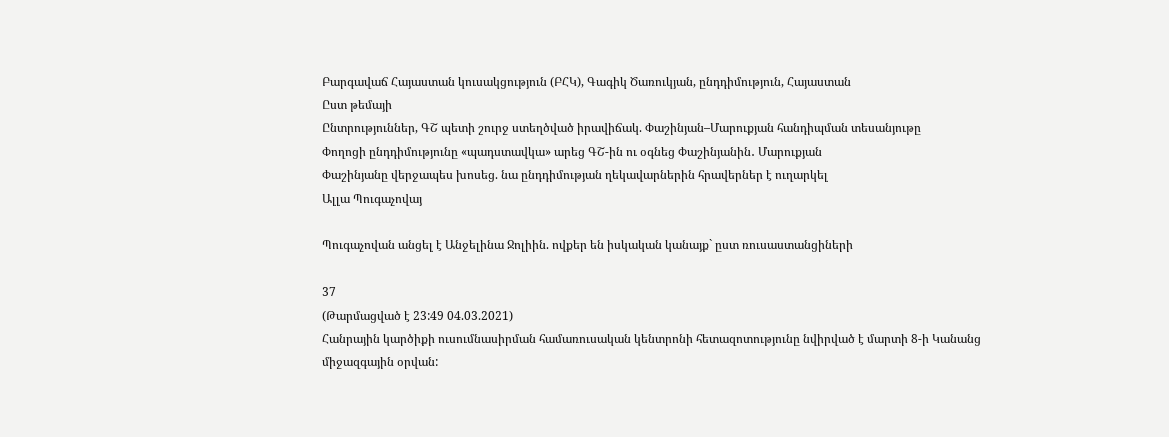Բարգավաճ Հայաստան կուսակցություն (ԲՀԿ), Գագիկ Ծառուկյան, ընդդիմություն, Հայաստան
Ըստ թեմայի
Ընտրություններ, ԳՇ պետի շուրջ ստեղծված իրավիճակ. Փաշինյան–Մարուքյան հանդիպման տեսանյութը
Փողոցի ընդդիմությունը «պադստավկա» արեց ԳՇ-ին ու օգնեց Փաշինյանին․ Մարուքյան
Փաշինյանը վերջապես խոսեց. նա ընդդիմության ղեկավարներին հրավերներ է ուղարկել
Ալլա Պուգաչովայ

Պուգաչովան անցել է Անջելինա Ջոլիին. ովքեր են իսկական կանայք` ըստ ռուսաստանցիների

37
(Թարմացված է 23:49 04.03.2021)
Հանրային կարծիքի ուսումնասիրման համառուսական կենտրոնի հետազոտությունը նվիրված է մարտի 8-ի Կանանց միջազգային օրվան: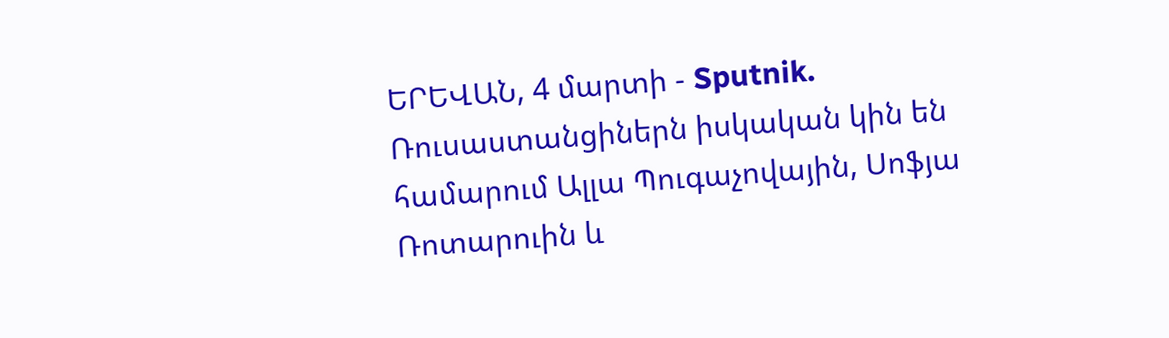ԵՐԵՎԱՆ, 4 մարտի - Sputnik. Ռուսաստանցիներն իսկական կին են համարում Ալլա Պուգաչովային, Սոֆյա Ռոտարուին և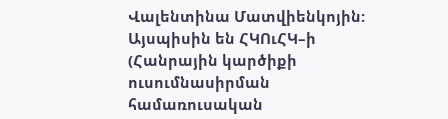Վալենտինա Մատվիենկոյին: Այսպիսին են ՀԿՈւՀԿ–ի (Հանրային կարծիքի ուսումնասիրման համառուսական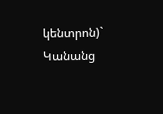կենտրոն)` Կանանց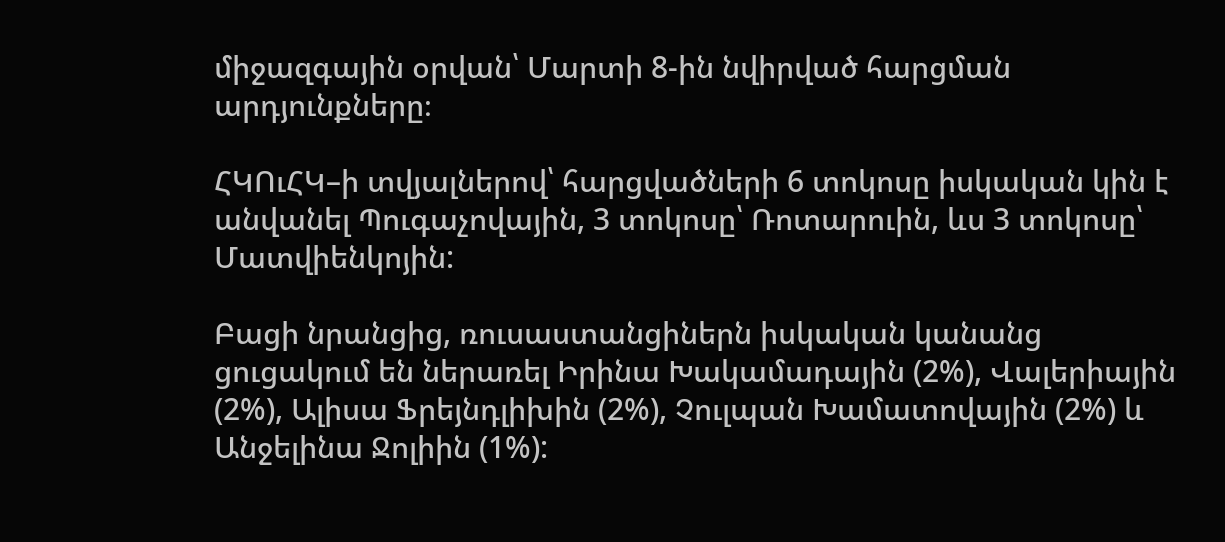միջազգային օրվան՝ Մարտի 8-ին նվիրված հարցման արդյունքները։

ՀԿՈւՀԿ–ի տվյալներով՝ հարցվածների 6 տոկոսը իսկական կին է անվանել Պուգաչովային, 3 տոկոսը՝ Ռոտարուին, ևս 3 տոկոսը՝ Մատվիենկոյին:

Բացի նրանցից, ռուսաստանցիներն իսկական կանանց ցուցակում են ներառել Իրինա Խակամադային (2%), Վալերիային (2%), Ալիսա Ֆրեյնդլիխին (2%), Չուլպան Խամատովային (2%) և Անջելինա Ջոլիին (1%):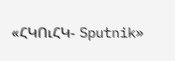«ՀԿՈւՀԿ- Sputnik»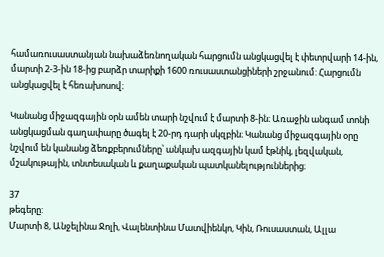համառուսաստանյան նախաձեռնողական հարցումն անցկացվել է փետրվարի 14-ին, մարտի 2-3-ին 18-ից բարձր տարիքի 1600 ռուսաստանցիների շրջանում: Հարցումն անցկացվել է հեռախոսով։

Կանանց միջազգային օրն ամեն տարի նշվում է մարտի 8-ին։ Առաջին անգամ տոնի անցկացման գաղափարը ծագել է 20-րդ դարի սկզբին։ Կանանց միջազգային օրը նշվում են կանանց ձեռքբերումները՝ անկախ ազգային կամ էթնիկ, լեզվական, մշակութային, տնտեսական և քաղաքական պատկանելություններից։

37
թեգերը:
Մարտի 8, Անջելինա Ջոլի, Վալենտինա Մատվիենկո, Կին, Ռուսաստան, Ալլա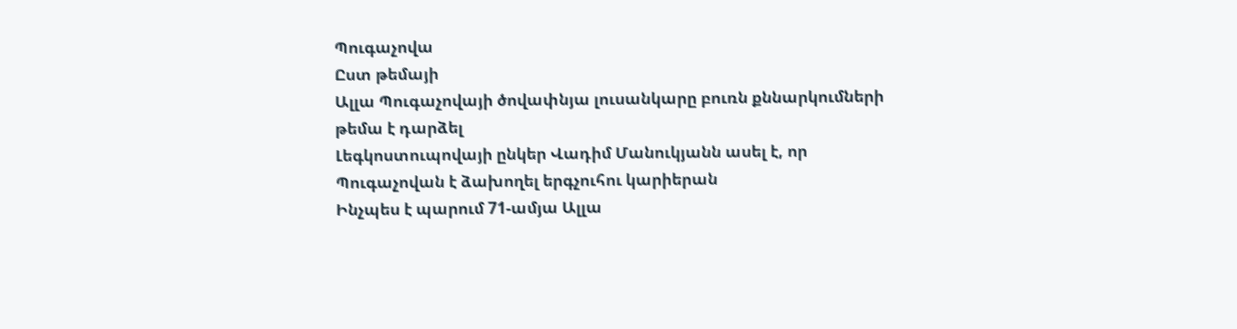Պուգաչովա
Ըստ թեմայի
Ալլա Պուգաչովայի ծովափնյա լուսանկարը բուռն քննարկումների թեմա է դարձել
Լեգկոստուպովայի ընկեր Վադիմ Մանուկյանն ասել է, որ Պուգաչովան է ձախողել երգչուհու կարիերան
Ինչպես է պարում 71-ամյա Ալլա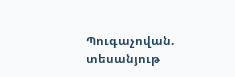Պուգաչովան. տեսանյութ